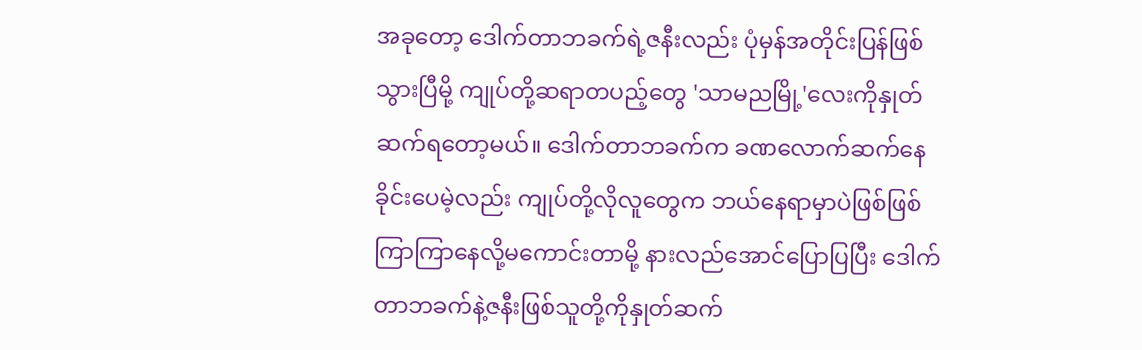အခုတော့ ဒေါက်တာဘခက်ရဲ့ဇနီးလည်း ပုံမှန်အတိုင်းပြန်ဖြစ်သွားပြီမို့ ကျုပ်တို့ဆရာတပည့်တွေ 'သာမညမြို့'လေးကိုနှုတ်ဆက်ရတော့မယ်။ ဒေါက်တာဘခက်က ခဏလောက်ဆက်နေခိုင်းပေမဲ့လည်း ကျုပ်တို့လိုလူတွေက ဘယ်နေရာမှာပဲဖြစ်ဖြစ် ကြာကြာနေလို့မကောင်းတာမို့ နားလည်အောင်ပြောပြပြီး ဒေါက်တာဘခက်နဲ့ဇနီးဖြစ်သူတို့ကိုနှုတ်ဆက်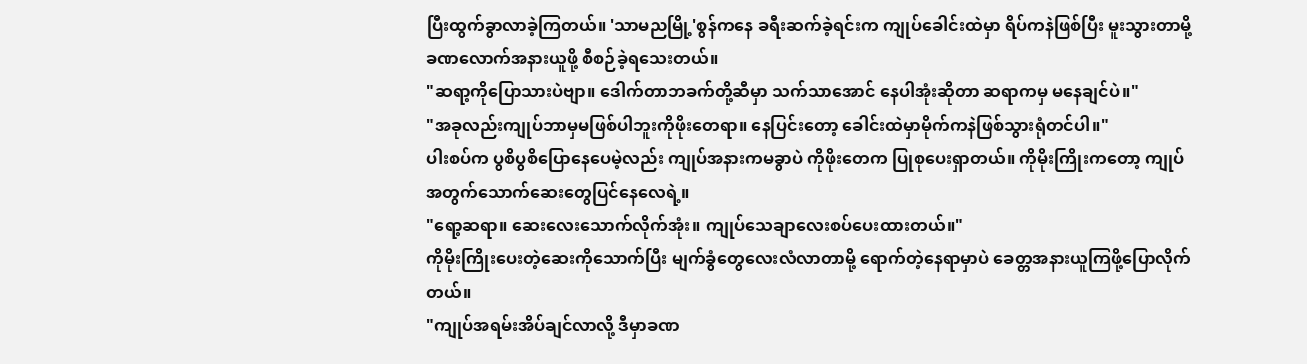ပြီးထွက်ခွာလာခဲ့ကြတယ်။ 'သာမညမြို့'စွန်ကနေ ခရီးဆက်ခဲ့ရင်းက ကျုပ်ခေါင်းထဲမှာ ရိပ်ကနဲဖြစ်ပြီး မူးသွားတာမို့ ခဏလောက်အနားယူဖို့ စီစဉ်ခဲ့ရသေးတယ်။
"ဆရာ့ကိုပြောသားပဲဗျာ။ ဒေါက်တာဘခက်တို့ဆီမှာ သက်သာအောင် နေပါအုံးဆိုတာ ဆရာကမှ မနေချင်ပဲ။"
"အခုလည်းကျုပ်ဘာမှမဖြစ်ပါဘူးကိုဖိုးတေရာ။ နေပြင်းတော့ ခေါင်းထဲမှာမိုက်ကနဲဖြစ်သွားရုံတင်ပါ။"
ပါးစပ်က ပွစိပွစိပြောနေပေမဲ့လည်း ကျုပ်အနားကမခွာပဲ ကိုဖိုးတေက ပြုစုပေးရှာတယ်။ ကိုမိုးကြိုးကတော့ ကျုပ်အတွက်သောက်ဆေးတွေပြင်နေလေရဲ့။
"ရော့ဆရာ။ ဆေးလေးသောက်လိုက်အုံး။ ကျုပ်သေချာလေးစပ်ပေးထားတယ်။"
ကိုမိုးကြိုးပေးတဲ့ဆေးကိုသောက်ပြီး မျက်ခွံတွေလေးလံလာတာမို့ ရောက်တဲ့နေရာမှာပဲ ခေတ္တအနားယူကြဖို့ပြောလိုက်တယ်။
"ကျုပ်အရမ်းအိပ်ချင်လာလို့ ဒီမှာခဏ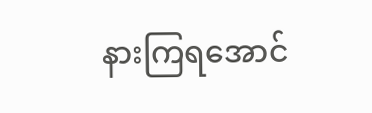နားကြရအောင်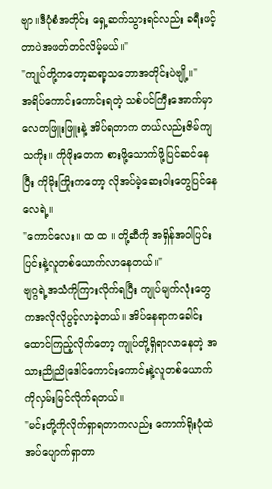ဗျာ။ဒီပုံစံအတိုင်း ရှေ့ဆက်သွားရင်လည်း ခရီးဖင့်တာပဲအဖတ်တင်လိမ့်မယ်။"
"ကျုပ်တို့ကတော့ဆရာ့သဘောအတိုင်းပဲဗျို့။"
အရိပ်ကောင်းကောင်းရတဲ့ သစ်ပင်ကြီးအောက်မှာ လေတဖြူးဖြူးနဲ့ အိပ်ရတာက တယ်လည်းဇိမ်ကျသကိုး။ ကိုဖိုးတေက စားဖို့သောက်ဖို့ပြင်ဆင်နေပြီး ကိုမိုးကြိုးကတော့ လိုအပ်မဲ့ဆေးဝါးတွေပြင်နေလေရဲ့။
"ကောင်လေး။ ထ ထ ။ တို့ဆီကို အရှိန်အဝါပြင်းပြင်းနဲ့လူတစ်ယောက်လာနေတယ်။"
ဗျဂ္ဂရဲ့အသံကိုကြားလိုက်ရပြီး ကျုပ်မျက်လုံးတွေကအလိုလိုပွင့်လာခဲ့တယ်။ အိပ်နေရာကခေါင်းထောင်ကြည့်လိုက်တော့ ကျုပ်တို့ရှိရာလာနေတဲ့ အသားညိုညိုဒေါင်ကောင်းကောင်းနဲ့လူတစ်ယောက်ကိုလှမ်းမြင်လိုက်ရတယ်။
"မင်းတို့ကိုလိုက်ရှာရတာကလည်း ကောက်ရိုးပုံထဲအပ်ပျောက်ရှာတာ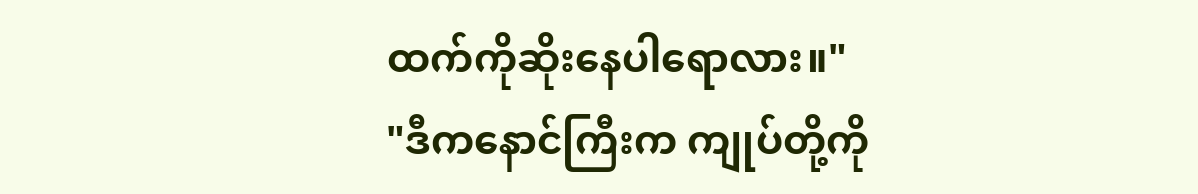ထက်ကိုဆိုးနေပါရောလား။"
"ဒီကနောင်ကြီးက ကျုပ်တို့ကို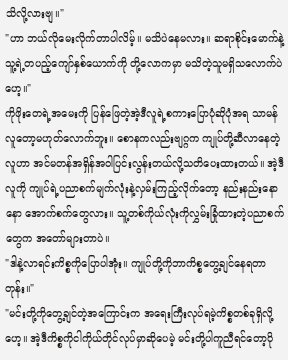သိလို့လားဗျ။"
"ဟာ ဘယ်လိုမေးလိုက်တာပါလိမ့်။ မသိပဲနေမလား။ ဆရာစိုင်းမောက်နဲ့ သူ့ရဲ့တပည့်ကျော်နှစ်ယောက်ကို တို့လောကမှာ မသိတဲ့သူမရှိသလောက်ပဲဟေ့။"
ကိုဖိုးတေရဲ့အမေးကို ပြန်ဖြေတဲ့အဲ့ဒီလူရဲ့စကားပြောပုံဆိုပုံအရ သာမန်လူတော့မဟုတ်လောက်ဘူး။ စောနကလည်းဗျဂ္ဂက ကျုပ်တို့ဆီလာနေတဲ့လူဟာ အင်မတန်အရှိန်အဝါပြင်းလွန်းတယ်လို့သတိပေးထားတယ်။ အဲ့ဒီလူကို ကျုပ်ရဲ့ပညာစက်မျက်လုံးနဲ့လှမ်းကြည့်လိုက်တော့ နည်းနည်းနောနော အောက်စက်တွေလား။ သူ့တစ်ကိုယ်လုံးကိုလွှမ်းခြုံထားတဲ့ပညာစက်တွေက အတော်များတာပဲ။
"ဒါနဲ့လာရင်းကိစ္စကိုပြောပါအုံး။ ကျုပ်တို့ကိုဘာကိစ္စတွေ့ချင်နေရတာတုန်း။"
"မင်းတို့ကိုတွေ့ချင်တဲ့အကြောင်းက အရေးကြီးလုပ်ရမဲ့ကိစ္စတစ်ခုရှိလို့ဟေ့။ အဲ့ဒီကိစ္စကိုငါကိုယ်တိုင်လုပ်မှာဆိုပေမဲ့ မင်းတို့ပါကူညီရင်တော့ပို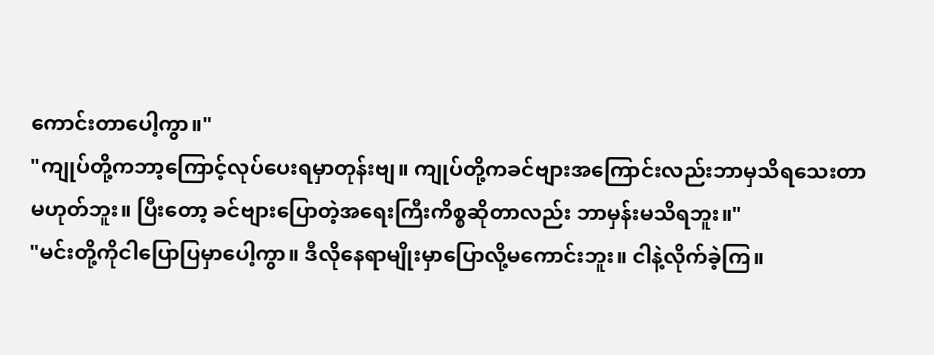ကောင်းတာပေါ့ကွာ။"
"ကျုပ်တို့ကဘာ့ကြောင့်လုပ်ပေးရမှာတုန်းဗျ။ ကျုပ်တို့ကခင်ဗျားအကြောင်းလည်းဘာမှသိရသေးတာမဟုတ်ဘူး။ ပြီးတော့ ခင်ဗျားပြောတဲ့အရေးကြီးကိစ္စဆိုတာလည်း ဘာမှန်းမသိရဘူး။"
"မင်းတို့ကိုငါပြောပြမှာပေါ့ကွာ။ ဒီလိုနေရာမျိုးမှာပြောလို့မကောင်းဘူး။ ငါနဲ့လိုက်ခဲ့ကြ။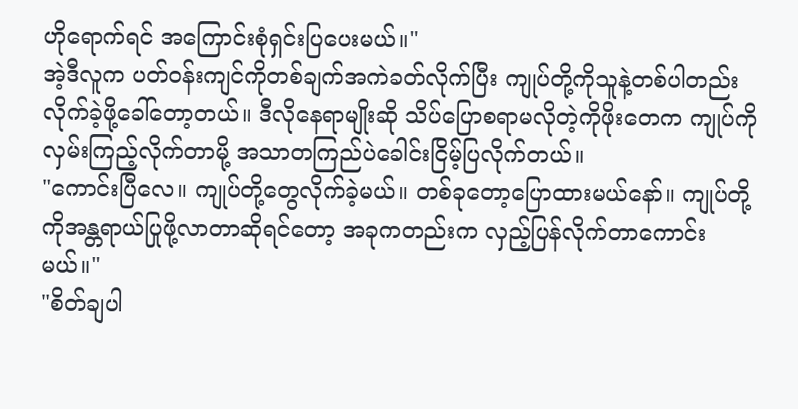ဟိုရောက်ရင် အကြောင်းစုံရှင်းပြပေးမယ်။"
အဲ့ဒီလူက ပတ်ဝန်းကျင်ကိုတစ်ချက်အကဲခတ်လိုက်ပြီး ကျုပ်တို့ကိုသူနဲ့တစ်ပါတည်းလိုက်ခဲ့ဖို့ခေါ်တော့တယ်။ ဒီလိုနေရာမျိုးဆို သိပ်ပြောစရာမလိုတဲ့ကိုဖိုးတေက ကျုပ်ကိုလှမ်းကြည့်လိုက်တာမို့ အသာတကြည်ပဲခေါင်းငြိမ့်ပြလိုက်တယ်။
"ကောင်းပြီလေ။ ကျုပ်တို့တွေလိုက်ခဲ့မယ်။ တစ်ခုတော့ပြောထားမယ်နော်။ ကျုပ်တို့ကိုအန္တရာယ်ပြုဖို့လာတာဆိုရင်တော့ အခုကတည်းက လှည့်ပြန်လိုက်တာကောင်းမယ်။"
"စိတ်ချပါ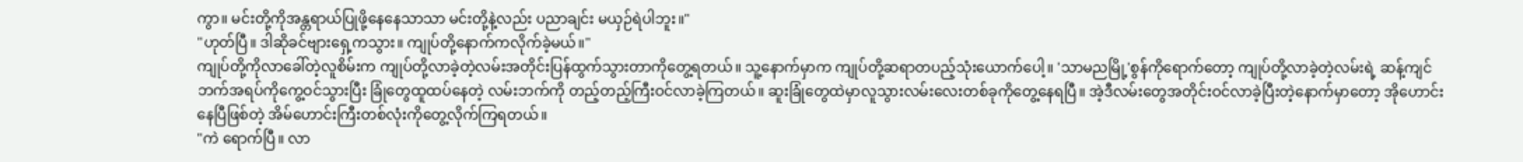ကွာ။ မင်းတို့ကိုအန္တရာယ်ပြုဖို့နေနေသာသာ မင်းတို့နဲ့လည်း ပညာချင်း မယှဉ်ရဲပါဘူး။"
"ဟုတ်ပြီ။ ဒါဆိုခင်ဗျားရှေ့ကသွား။ ကျုပ်တို့နောက်ကလိုက်ခဲ့မယ်။"
ကျုပ်တို့ကိုလာခေါ်တဲ့လူစိမ်းက ကျုပ်တို့လာခဲ့တဲ့လမ်းအတိုင်းပြန်ထွက်သွားတာကိုတွေ့ရတယ်။ သူ့နောက်မှာက ကျုပ်တို့ဆရာတပည့်သုံးယောက်ပေါ့။ 'သာမညမြို့'စွန်ကိုရောက်တော့ ကျုပ်တို့လာခဲ့တဲ့လမ်းရဲ့ ဆန့်ကျင်ဘက်အရပ်ကိုကွေ့ဝင်သွားပြီး ခြုံတွေထူထပ်နေတဲ့ လမ်းဘက်ကို တည့်တည့်ကြီးဝင်လာခဲ့ကြတယ်။ ဆူးခြုံတွေထဲမှာလူသွားလမ်းလေးတစ်ခုကိုတွေ့နေရပြီ။ အဲ့ဒီလမ်းတွေအတိုင်းဝင်လာခဲ့ပြီးတဲ့နောက်မှာတော့ အိုဟောင်းနေပြီဖြစ်တဲ့ အိမ်ဟောင်းကြီးတစ်လုံးကိုတွေ့လိုက်ကြရတယ်။
"ကဲ ရောက်ပြီ။ လာ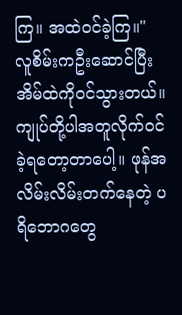ကြ။ အထဲဝင်ခဲ့ကြ။"
လူစိမ်းကဦးဆောင်ပြီးအိမ်ထဲကိုဝင်သွားတယ်။ ကျုပ်တို့ပါအတူလိုက်ဝင်ခဲ့ရတော့တာပေါ့။ ဖုန်အလိမ်းလိမ်းတက်နေတဲ့ ပရိဘောဂတွေ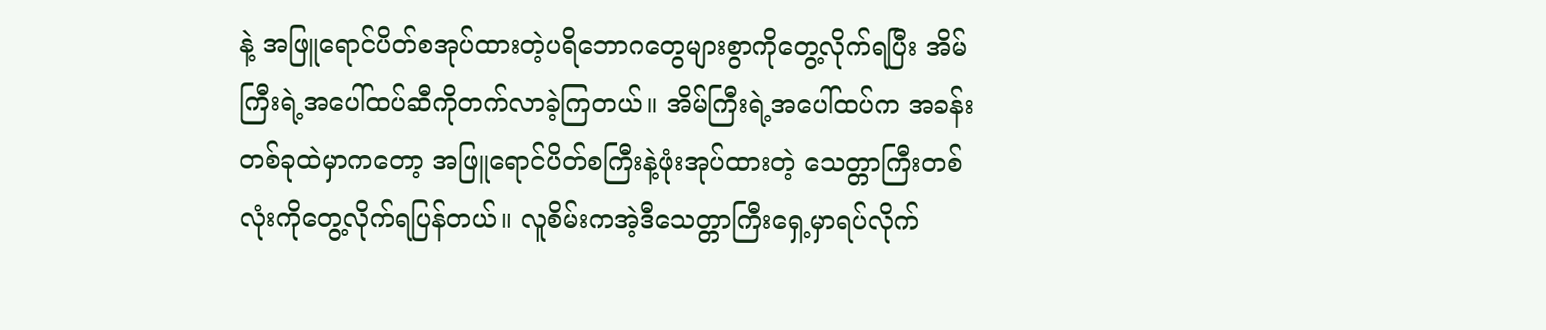နဲ့ အဖြူရောင်ပိတ်စအုပ်ထားတဲ့ပရိဘောဂတွေများစွာကိုတွေ့လိုက်ရပြီး အိမ်ကြီးရဲ့အပေါ်ထပ်ဆီကိုတက်လာခဲ့ကြတယ်။ အိမ်ကြီးရဲ့အပေါ်ထပ်က အခန်းတစ်ခုထဲမှာကတော့ အဖြူရောင်ပိတ်စကြီးနဲ့ဖုံးအုပ်ထားတဲ့ သေတ္တာကြီးတစ်လုံးကိုတွေ့လိုက်ရပြန်တယ်။ လူစိမ်းကအဲ့ဒီသေတ္တာကြီးရှေ့မှာရပ်လိုက်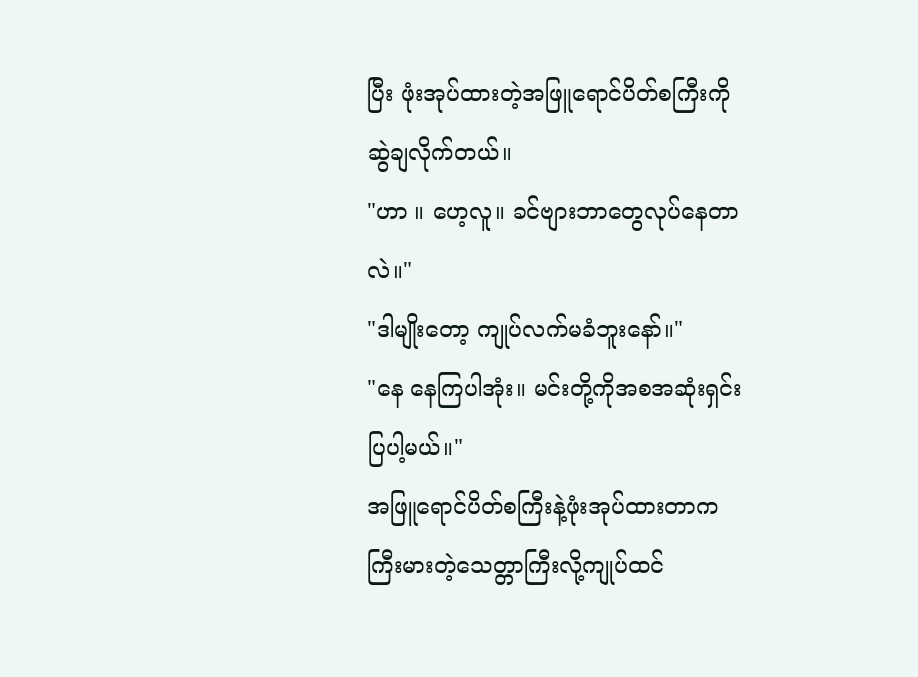ပြီး ဖုံးအုပ်ထားတဲ့အဖြူရောင်ပိတ်စကြီးကိုဆွဲချလိုက်တယ်။
"ဟာ ။ ဟေ့လူ။ ခင်ဗျားဘာတွေလုပ်နေတာလဲ။"
"ဒါမျိုးတော့ ကျုပ်လက်မခံဘူးနော်။"
"နေ နေကြပါအုံး။ မင်းတို့ကိုအစအဆုံးရှင်းပြပါ့မယ်။"
အဖြူရောင်ပိတ်စကြီးနဲ့ဖုံးအုပ်ထားတာက ကြီးမားတဲ့သေတ္တာကြီးလို့ကျုပ်ထင်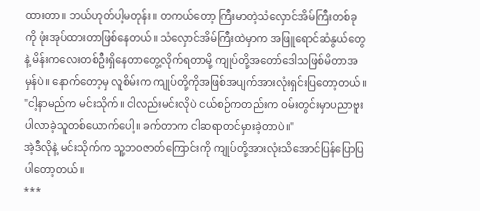ထားတာ။ ဘယ်ဟုတ်ပါ့မတုန်း။ တကယ်တော့ ကြီးမာတဲ့သံလှောင်အိမ်ကြီးတစ်ခုကို ဖုံးအုပ်ထားတာဖြစ်နေတယ်။ သံလှောင်အိမ်ကြီးထဲမှာက အဖြူရောင်ဆံနွယ်တွေနဲ့ မိန်းကလေးတစ်ဦးရှိနေတာတွေ့လိုက်ရတာမို့ ကျုပ်တို့အတော်ဒေါသဖြစ်မိတာအမှန်ပဲ။ နောက်တော့မှ လူစိမ်းက ကျုပ်တို့ကိုအဖြစ်အပျက်အားလုံးရှင်းပြတော့တယ်။
"ငါ့နာမည်က မင်းသိုက်။ ငါလည်းမင်းလိုပဲ ငယ်စဉ်ကတည်းက ဝမ်းတွင်းမှာပညာဗူးပါလာခဲ့သူတစ်ယောက်ပေါ့။ ခက်တာက ငါဆရာတင်မှားခဲ့တာပဲ။"
အဲ့ဒီလိုနဲ့ မင်းသိုက်က သူ့ဘဝဇာတ်ကြောင်းကို ကျုပ်တို့အားလုံးသိအောင်ပြန်ပြောပြပါတော့တယ်။
***